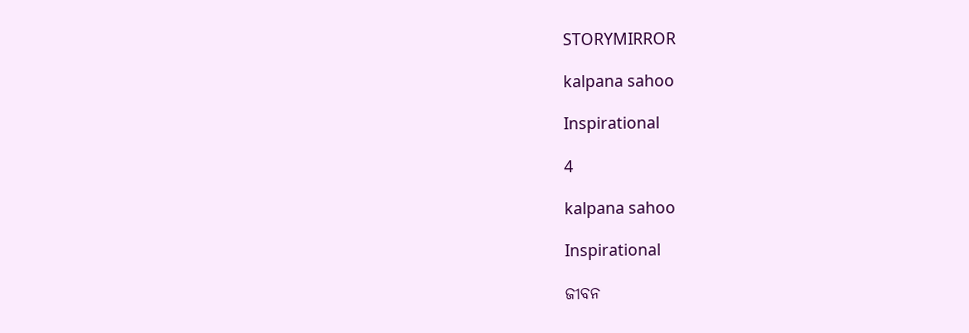STORYMIRROR

kalpana sahoo

Inspirational

4

kalpana sahoo

Inspirational

ଜୀବନ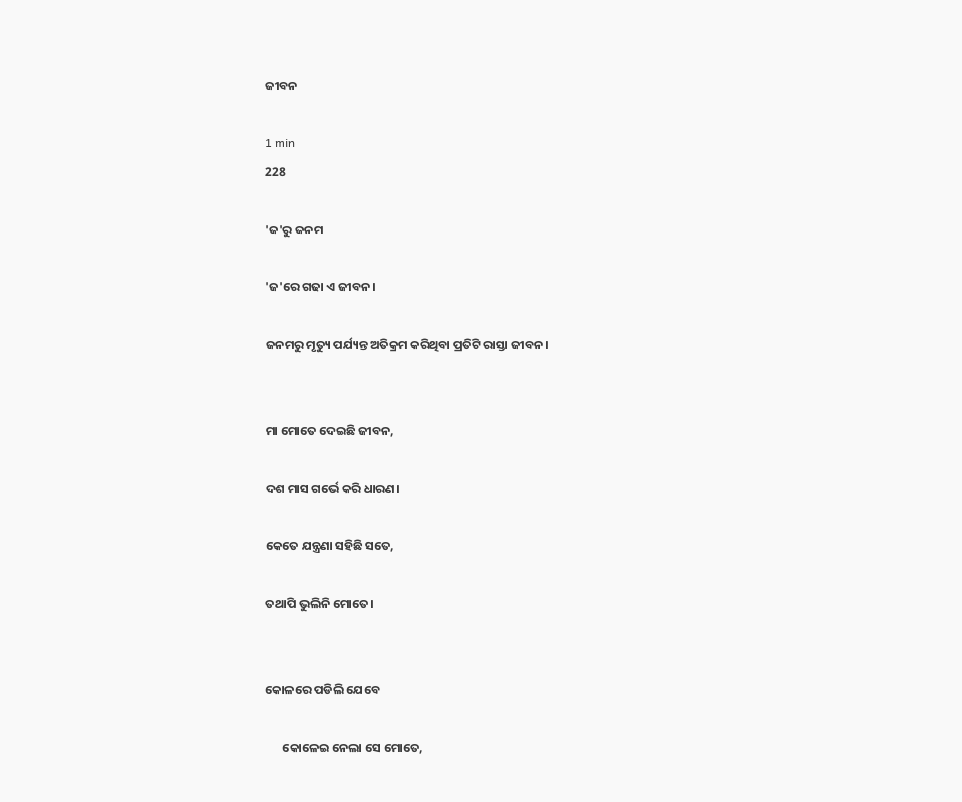ଜୀବନ

1 min
228

'ଜ'ରୁ ଜନମ

'ଜ'ରେ ଗଢା ଏ ଜୀବନ।

ଜନମରୁ ମୃତ୍ୟୁ ପର୍ଯ୍ୟନ୍ତ ଅତିକ୍ରମ କରିଥିବା ପ୍ରତିଟି ରାସ୍ତା ଜୀବନ।


ମା ମୋତେ ଦେଇଛି ଜୀବନ,

ଦଶ ମାସ ଗର୍ଭେ କରି ଧାରଣ।

କେତେ ଯନ୍ତ୍ରଣା ସହିଛି ସତେ,

ତଥାପି ଭୁଲିନି ମୋତେ।


କୋଳରେ ପଡିଲି ଯେବେ

      କୋଳେଇ ନେଲା ସେ ମୋତେ,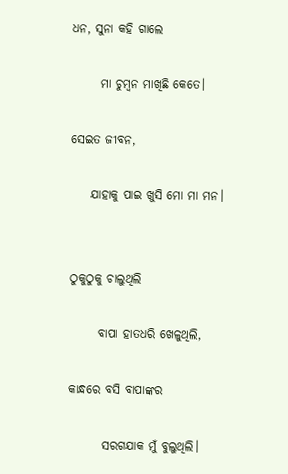ଧନ, ସୁନା କହି ଗାଲେ

      ମା ଚୁମ୍ବନ ମାଖିଛି କେତେ।

ସେଇତ ଜୀବନ,

    ଯାହାକୁ ପାଇ ଖୁସି ମୋ ମା ମନ।


ଠୁକୁଠୁକୁ ଚାଲୁଥିଲି

      ବାପା ହାତଧରି ଖେଳୁଥିଲି,

କାନ୍ଧରେ ବସି ବାପାଙ୍କର

       ସରଗଯାକ ମୁଁ ବୁଲୁଥିଲି।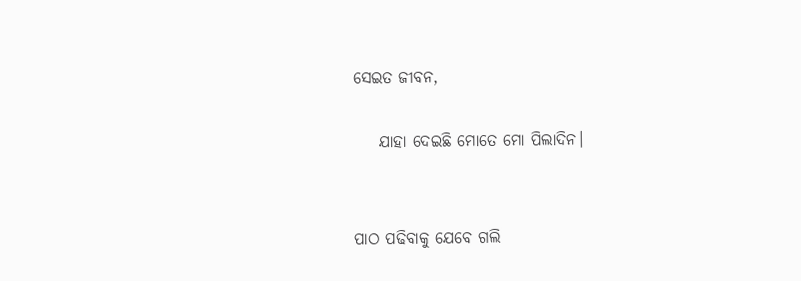ସେଇତ ଜୀବନ,

    ଯାହା ଦେଇଛି ମୋତେ ମୋ ପିଲାଦିନ।


ପାଠ ପଢିବାକୁ ଯେବେ ଗଲି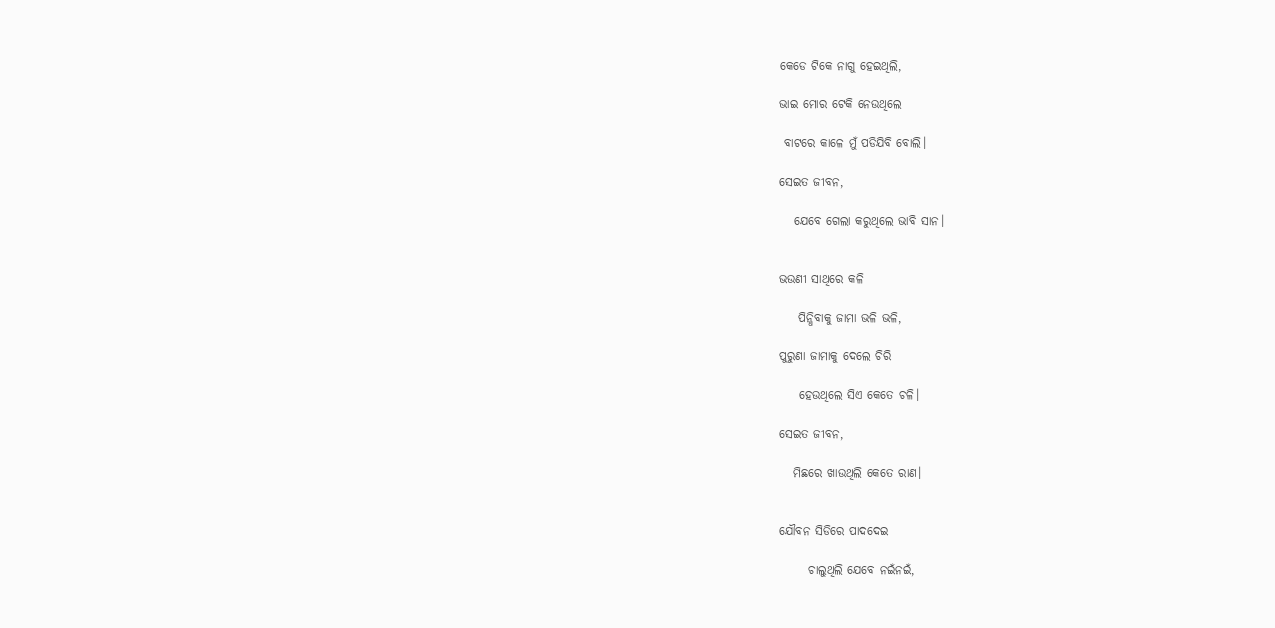କେଡେ ଟିକେ ନାଗୁ ହେଇଥିଲି,

ଭାଇ ମୋର ଟେକି ନେଉଥିଲେ

 ବାଟରେ କାଳେ ମୁଁ ପଡିଯିବି ବୋଲି।

ସେଇତ ଜୀବନ,

   ଯେବେ ଗେଲା କରୁଥିଲେ ଭାବି ସାନ।


ଭଉଣୀ ସାଥିରେ କଳି

    ପିନ୍ଧିବାକୁ ଜାମା ଭଳି ଭଳି,

ପୁରୁଣା ଜାମାକୁ ଦେଲେ ଚିରି

    ହେଉଥିଲେ ସିଏ କେତେ ଚଳି।

ସେଇତ ଜୀବନ,

   ମିଛରେ ଖାଉଥିଲି କେତେ ରାଣ।


ଯୌବନ ସିଡିରେ ପାଦଦେଇ

      ଚାଲୁଥିଲି ଯେବେ ନଇଁନଇଁ,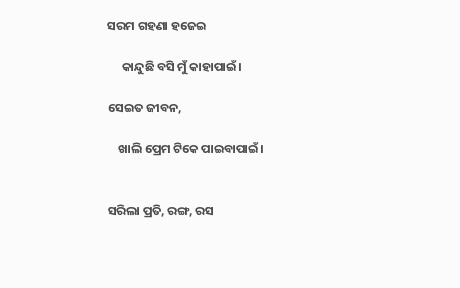ସରମ ଗହଣା ହଜେଇ

     କାନ୍ଦୁଛି ବସି ମୁଁ କାହାପାଇଁ।

ସେଇତ ଜୀବନ,

    ଖାଲି ପ୍ରେମ ଟିକେ ପାଇବାପାଇଁ।


ସରିଲା ପ୍ରତି, ରଙ୍ଗ, ରସ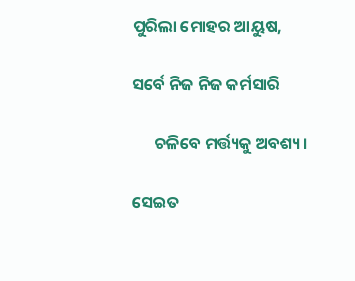ପୁରିଲା ମୋହର ଆୟୁଷ,

ସର୍ବେ ନିଜ ନିଜ କର୍ମସାରି

      ଚଳିବେ ମର୍ତ୍ତ୍ୟକୁ ଅବଶ୍ୟ।

ସେଇତ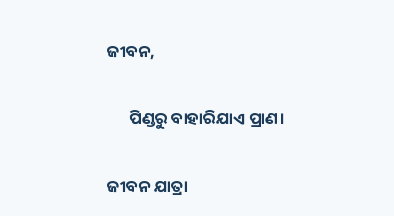ଜୀବନ,

      ପିଣ୍ଡରୁ ବାହାରିଯାଏ ପ୍ରାଣ।

ଜୀବନ ଯାତ୍ରା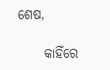ଶେଷ,

     କାହିଁରେ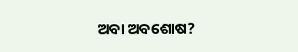ଅବା ଅବଶୋଷ?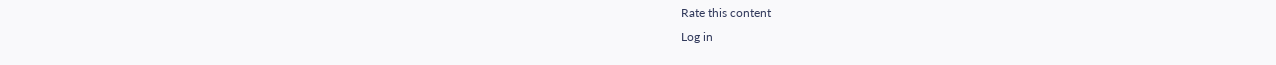Rate this content
Log in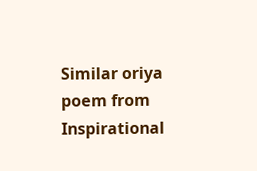Similar oriya poem from Inspirational